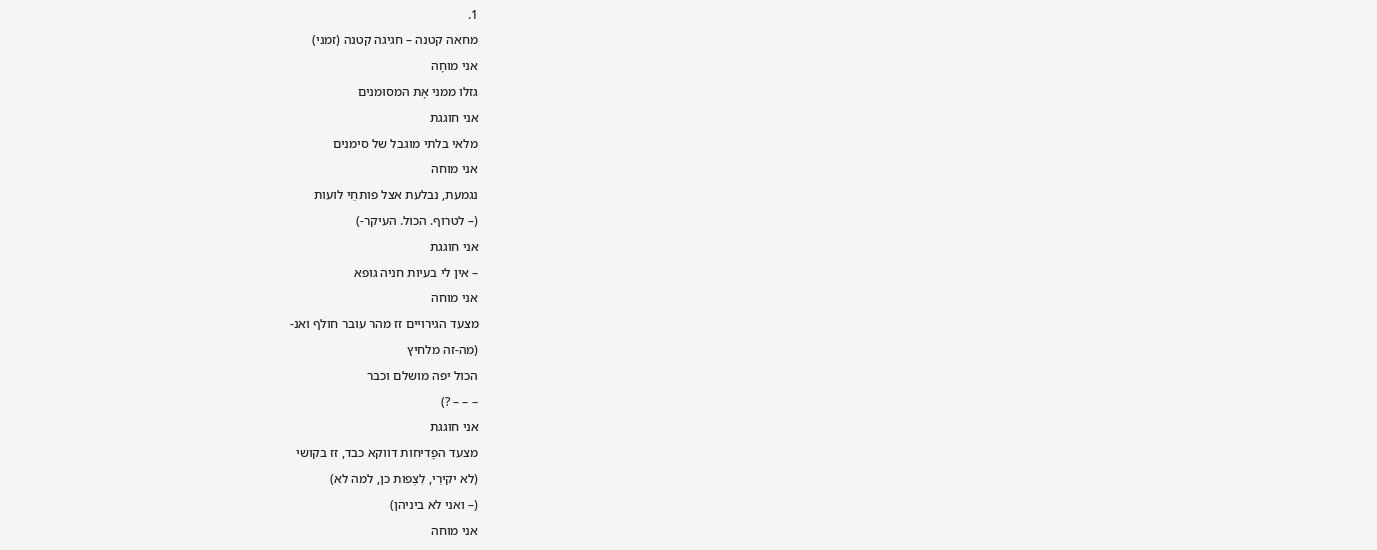1.
מחאה קטנה – חגיגה קטנה (זמני)
אני מוחָה
גזלו ממני אָת המסוּמנים
אני חוגגת
מלאי בלתי מוגבל של סימנים
אני מוחה
נגמעת, נבלעת אצל פותחֵי לועות
(– לטרוף. הכול. העיקר-)
אני חוגגת
– אין לי בעיות חניה גופא
אני מוחה
מצעד הגירויים זז מהר עובר חולף ואנ-
(מה-זה מלחיץ
הכול יפה מושלם וכבר
– – – ?)
אני חוגגת
מצעד הפָדיחות דווקא כבד, זז בקושי
(לא יקירַי, לִצְפות כן, למה לא)
(– ואני לא ביניהן)
אני מוחה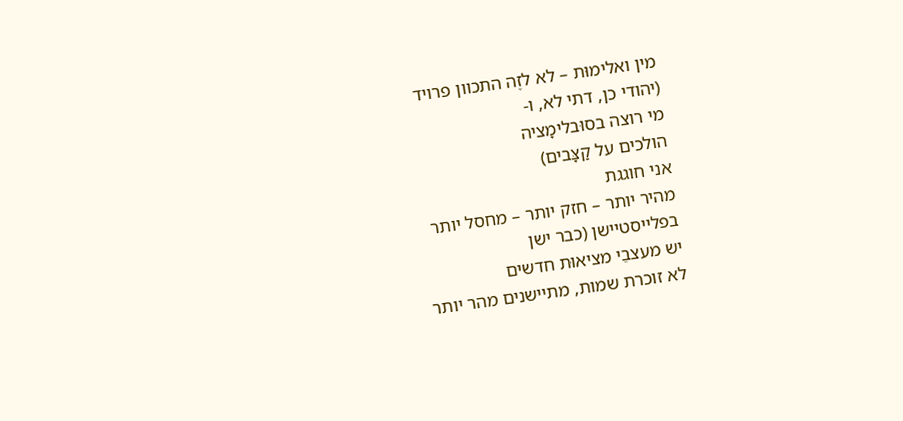מין ואלימוּת – לא לזֶה התכוון פרויד
(יהודי כן, דתי לא, ו-
מי רוצה בסוּבלימָציה
הולכים על קַצָּבים)
אני חוגגת
מהיר יותר – חזק יותר – מחסל יותר
בפלייסטיישן (כבר ישן
יש מעצבֵי מציאוּת חדשים
לא זוכרת שמות, מתיישנים מהר יותר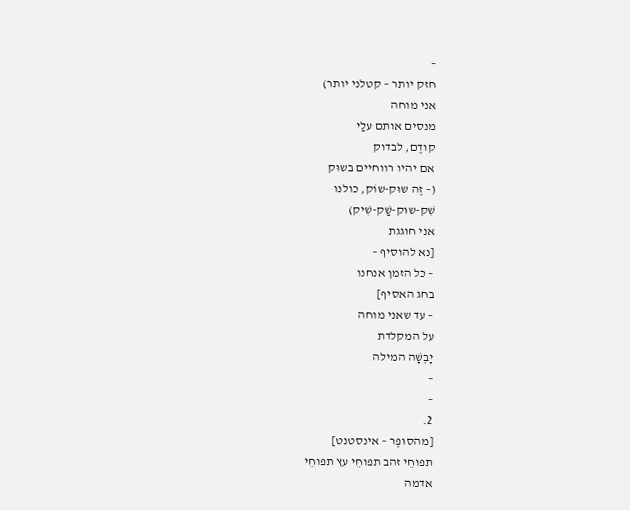–
חזק יותר – קטלני יותר)
אני מוחה
מנסים אותם עלַי
קודֶם, לבדוק
אם יהיו רווחיים בשוּק
(– זֶה שוּק-שוֹק, כולנו
שִׁק-שוּק-שַׁק-שִׁיק)
אני חוגגת
[נא להוסיף –
– כל הזמן אנחנו
בחג האסיף]
– עד שאני מוחה
על המקלדת
יָבְשָׁה המילה
–
–
2.
[מהסוּפֶּר – אינסטנט]
תפוחֵי זהב תפוחֵי עץ תפוחֵי
אדמה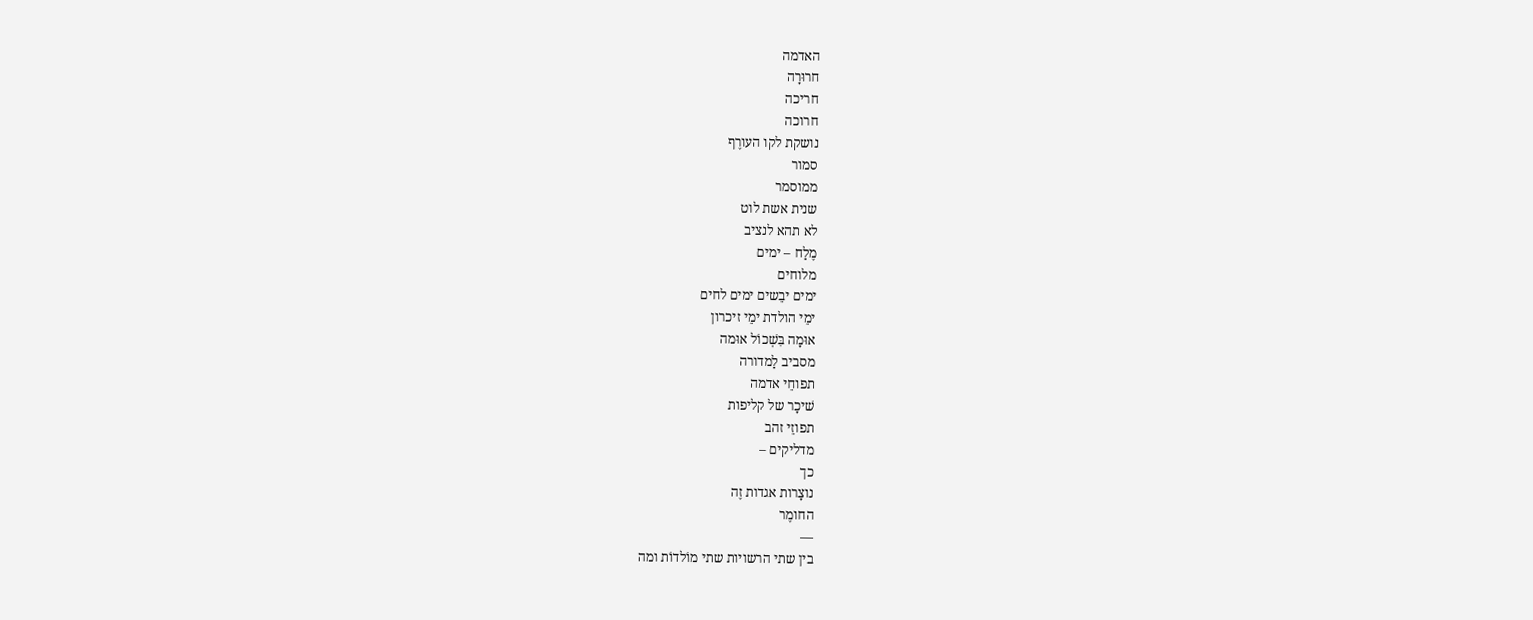האדמה
חרוּרָה
חריכה
חרוכה
נושקת לקו העורֶף
סמור
ממוסמר
שנית אשת לוט
לא תהא לנציב
מֶלַח – ימים
מלוחים
ימים יבֵשים ימים לחים
ימֵי הולדת ימֵי זיכרון
אוּמָה בִּשְׁכוֹל אוּמה
מסביב לַמדורה
תפוחֵי אדמה
שׁיכָר של קליפות
תפוזֵי זהב
מדליקים –
כך
נוצָרות אגדות זֶה
החומֶר
—
בין שתי הרשויות שתי מוֹלדוֹת ומה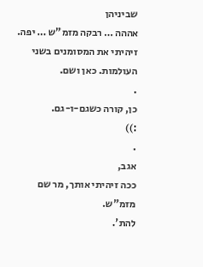שביניהן
אההה … רבקה מזמ"ש … יפה.
זיהיתי את המסומנים בשני העולמות. כאן ושם.
.
כן, קורה כשגם-ו-גם.
:))
.
אגב,
ככה זיהיתי אותך, מר שם מזמ"ש.
להת'.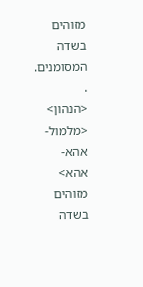מזוהים בשדה המסומנים.
.
<הנהון> <מלמול-אהא-אהא>
מזוהים בשדה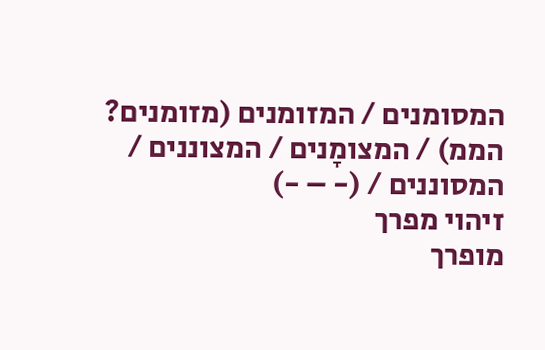המסומנים / המזומנים (מזומנים? הממ) / המצומָנים / המצוננים / המסוננים / (- – -)
זיהוי מפרך
מופרך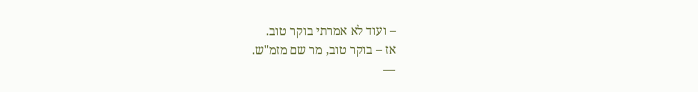– ועוד לא אמרתי בוקר טוב.
אז – בוקר טוב, מר שם מזמ"ש.
—